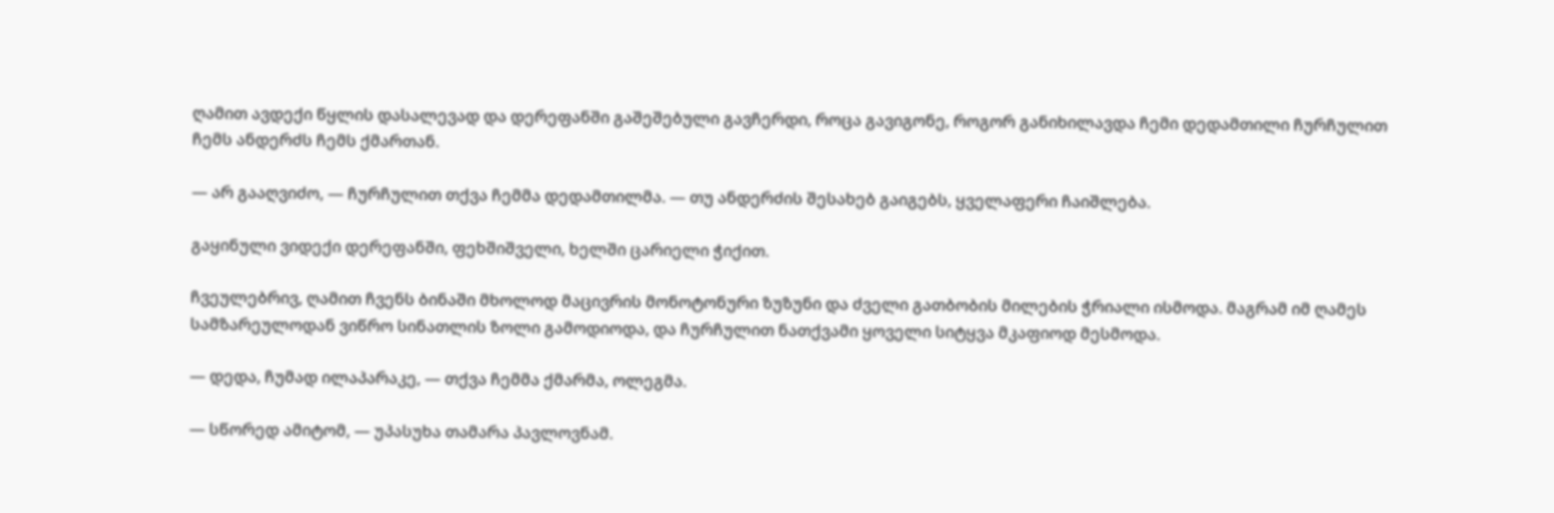ღამით ავდექი წყლის დასალევად და დერეფანში გაშეშებული გავჩერდი, როცა გავიგონე, როგორ განიხილავდა ჩემი დედამთილი ჩურჩულით ჩემს ანდერძს ჩემს ქმართან.

— არ გააღვიძო, — ჩურჩულით თქვა ჩემმა დედამთილმა. — თუ ანდერძის შესახებ გაიგებს, ყველაფერი ჩაიშლება.

გაყინული ვიდექი დერეფანში, ფეხშიშველი, ხელში ცარიელი ჭიქით.

ჩვეულებრივ, ღამით ჩვენს ბინაში მხოლოდ მაცივრის მონოტონური ზუზუნი და ძველი გათბობის მილების ჭრიალი ისმოდა. მაგრამ იმ ღამეს სამზარეულოდან ვიწრო სინათლის ზოლი გამოდიოდა, და ჩურჩულით ნათქვამი ყოველი სიტყვა მკაფიოდ მესმოდა.

— დედა, ჩუმად ილაპარაკე, — თქვა ჩემმა ქმარმა, ოლეგმა.

— სწორედ ამიტომ, — უპასუხა თამარა პავლოვნამ.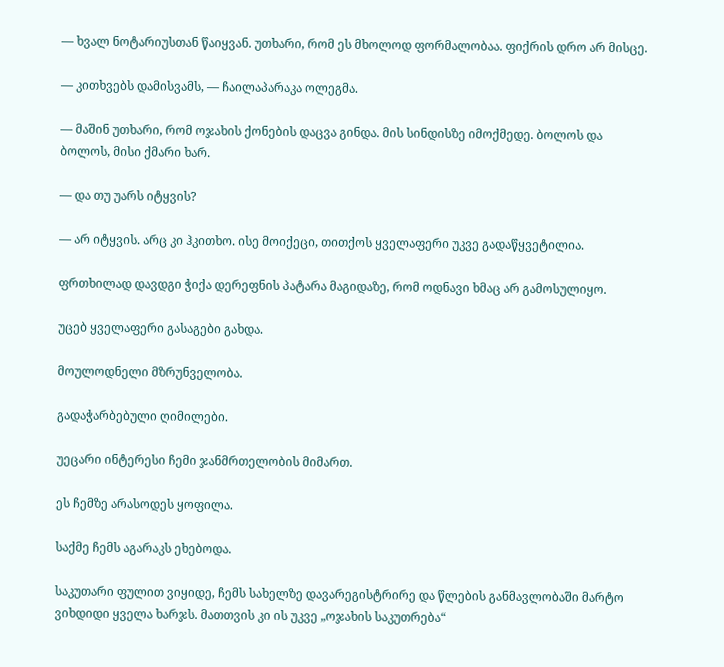— ხვალ ნოტარიუსთან წაიყვან. უთხარი, რომ ეს მხოლოდ ფორმალობაა. ფიქრის დრო არ მისცე.

— კითხვებს დამისვამს, — ჩაილაპარაკა ოლეგმა.

— მაშინ უთხარი, რომ ოჯახის ქონების დაცვა გინდა. მის სინდისზე იმოქმედე. ბოლოს და ბოლოს, მისი ქმარი ხარ.

— და თუ უარს იტყვის?

— არ იტყვის. არც კი ჰკითხო. ისე მოიქეცი, თითქოს ყველაფერი უკვე გადაწყვეტილია.

ფრთხილად დავდგი ჭიქა დერეფნის პატარა მაგიდაზე, რომ ოდნავი ხმაც არ გამოსულიყო.

უცებ ყველაფერი გასაგები გახდა.

მოულოდნელი მზრუნველობა.

გადაჭარბებული ღიმილები.

უეცარი ინტერესი ჩემი ჯანმრთელობის მიმართ.

ეს ჩემზე არასოდეს ყოფილა.

საქმე ჩემს აგარაკს ეხებოდა.

საკუთარი ფულით ვიყიდე, ჩემს სახელზე დავარეგისტრირე და წლების განმავლობაში მარტო ვიხდიდი ყველა ხარჯს. მათთვის კი ის უკვე „ოჯახის საკუთრება“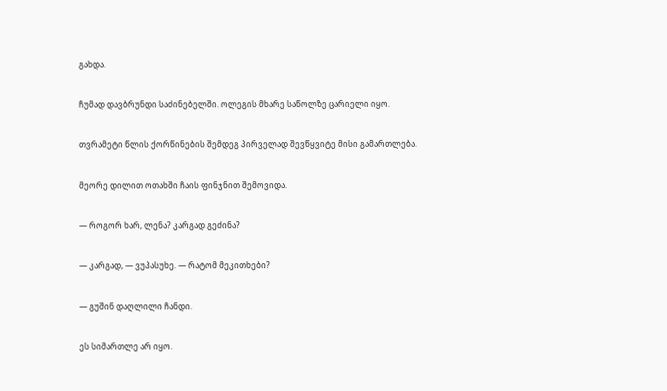გახდა.

ჩუმად დავბრუნდი საძინებელში. ოლეგის მხარე საწოლზე ცარიელი იყო.

თვრამეტი წლის ქორწინების შემდეგ პირველად შევწყვიტე მისი გამართლება.

მეორე დილით ოთახში ჩაის ფინჯნით შემოვიდა.

— როგორ ხარ, ლენა? კარგად გეძინა?

— კარგად, — ვუპასუხე. — რატომ მეკითხები?

— გუშინ დაღლილი ჩანდი.

ეს სიმართლე არ იყო.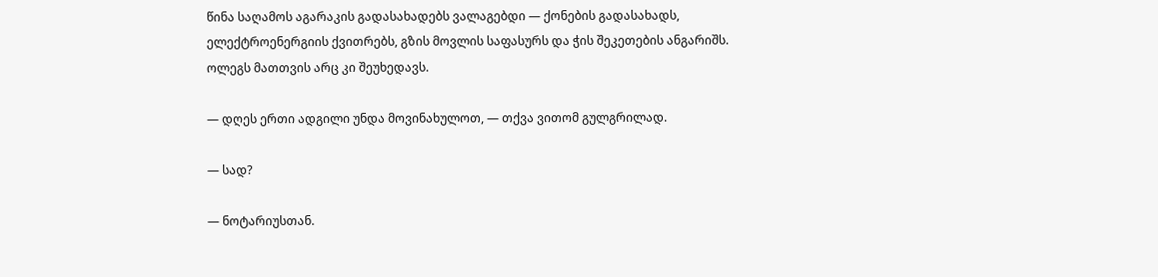წინა საღამოს აგარაკის გადასახადებს ვალაგებდი — ქონების გადასახადს, ელექტროენერგიის ქვითრებს, გზის მოვლის საფასურს და ჭის შეკეთების ანგარიშს. ოლეგს მათთვის არც კი შეუხედავს.

— დღეს ერთი ადგილი უნდა მოვინახულოთ, — თქვა ვითომ გულგრილად.

— სად?

— ნოტარიუსთან.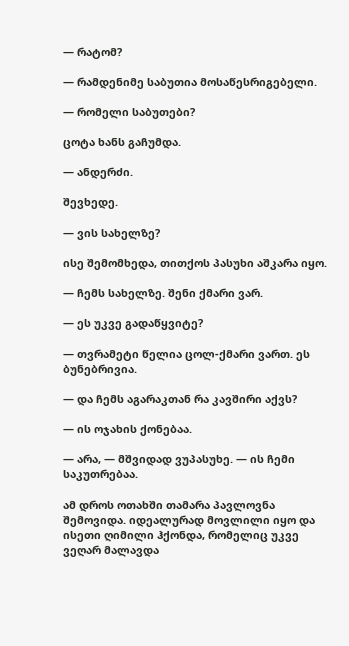— რატომ?

— რამდენიმე საბუთია მოსაწესრიგებელი.

— რომელი საბუთები?

ცოტა ხანს გაჩუმდა.

— ანდერძი.

შევხედე.

— ვის სახელზე?

ისე შემომხედა, თითქოს პასუხი აშკარა იყო.

— ჩემს სახელზე. შენი ქმარი ვარ.

— ეს უკვე გადაწყვიტე?

— თვრამეტი წელია ცოლ-ქმარი ვართ. ეს ბუნებრივია.

— და ჩემს აგარაკთან რა კავშირი აქვს?

— ის ოჯახის ქონებაა.

— არა, — მშვიდად ვუპასუხე. — ის ჩემი საკუთრებაა.

ამ დროს ოთახში თამარა პავლოვნა შემოვიდა. იდეალურად მოვლილი იყო და ისეთი ღიმილი ჰქონდა, რომელიც უკვე ვეღარ მალავდა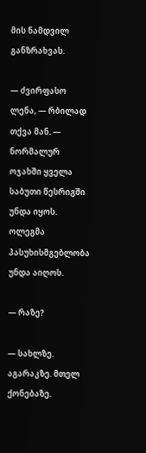მის ნამდვილ განზრახვას.

— ძვირფასო ლენა, — რბილად თქვა მან. — ნორმალურ ოჯახში ყველა საბუთი წესრიგში უნდა იყოს. ოლეგმა პასუხისმგებლობა უნდა აიღოს.

— რაზე?

— სახლზე. აგარაკზე. მთელ ქონებაზე.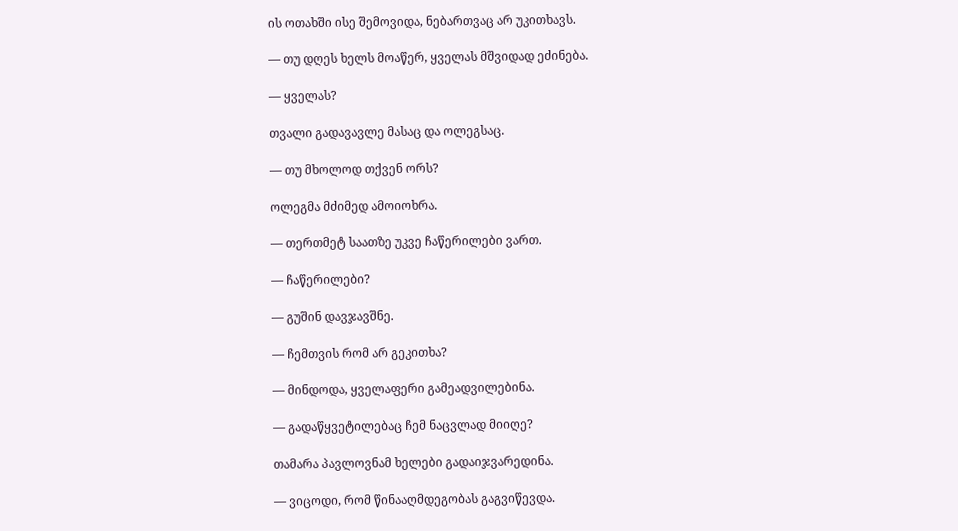ის ოთახში ისე შემოვიდა, ნებართვაც არ უკითხავს.

— თუ დღეს ხელს მოაწერ, ყველას მშვიდად ეძინება.

— ყველას?

თვალი გადავავლე მასაც და ოლეგსაც.

— თუ მხოლოდ თქვენ ორს?

ოლეგმა მძიმედ ამოიოხრა.

— თერთმეტ საათზე უკვე ჩაწერილები ვართ.

— ჩაწერილები?

— გუშინ დავჯავშნე.

— ჩემთვის რომ არ გეკითხა?

— მინდოდა, ყველაფერი გამეადვილებინა.

— გადაწყვეტილებაც ჩემ ნაცვლად მიიღე?

თამარა პავლოვნამ ხელები გადაიჯვარედინა.

— ვიცოდი, რომ წინააღმდეგობას გაგვიწევდა.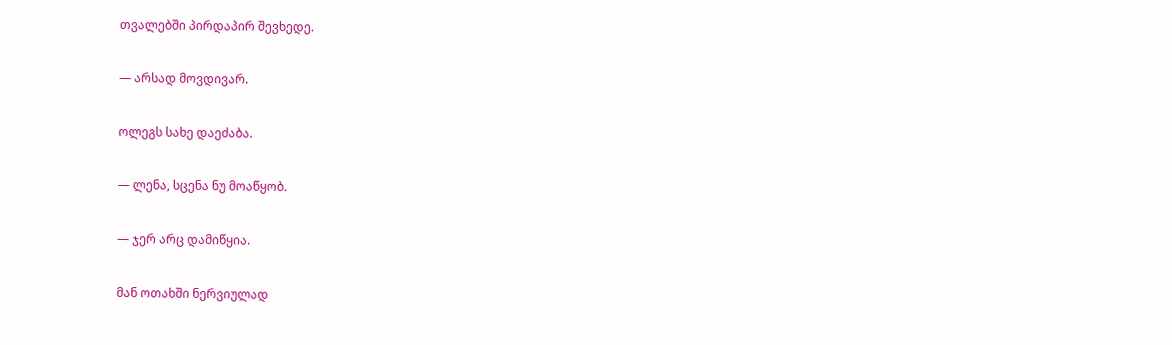თვალებში პირდაპირ შევხედე.

— არსად მოვდივარ.

ოლეგს სახე დაეძაბა.

— ლენა, სცენა ნუ მოაწყობ.

— ჯერ არც დამიწყია.

მან ოთახში ნერვიულად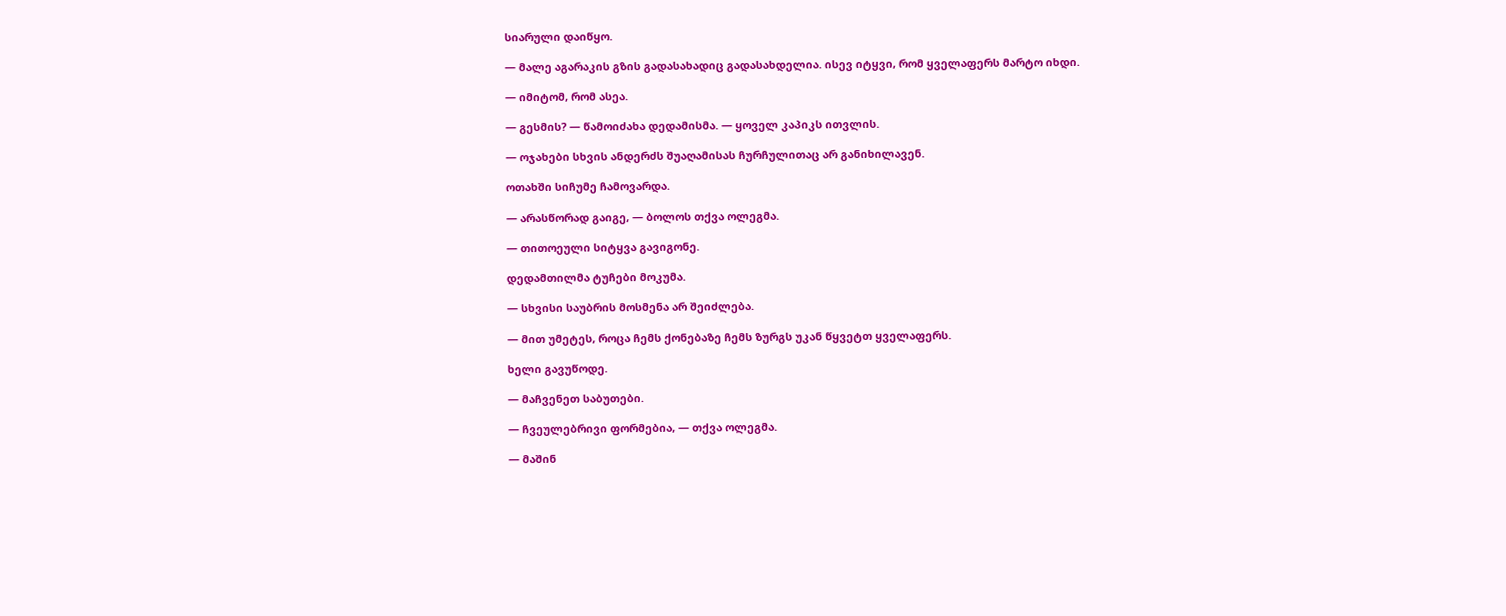სიარული დაიწყო.

— მალე აგარაკის გზის გადასახადიც გადასახდელია. ისევ იტყვი, რომ ყველაფერს მარტო იხდი.

— იმიტომ, რომ ასეა.

— გესმის? — წამოიძახა დედამისმა. — ყოველ კაპიკს ითვლის.

— ოჯახები სხვის ანდერძს შუაღამისას ჩურჩულითაც არ განიხილავენ.

ოთახში სიჩუმე ჩამოვარდა.

— არასწორად გაიგე, — ბოლოს თქვა ოლეგმა.

— თითოეული სიტყვა გავიგონე.

დედამთილმა ტუჩები მოკუმა.

— სხვისი საუბრის მოსმენა არ შეიძლება.

— მით უმეტეს, როცა ჩემს ქონებაზე ჩემს ზურგს უკან წყვეტთ ყველაფერს.

ხელი გავუწოდე.

— მაჩვენეთ საბუთები.

— ჩვეულებრივი ფორმებია, — თქვა ოლეგმა.

— მაშინ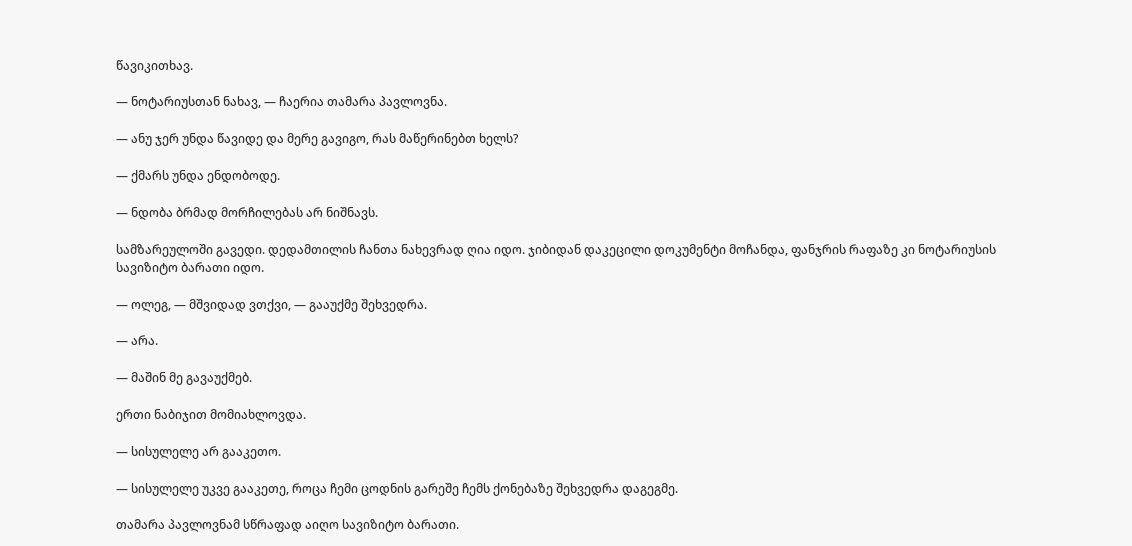წავიკითხავ.

— ნოტარიუსთან ნახავ, — ჩაერია თამარა პავლოვნა.

— ანუ ჯერ უნდა წავიდე და მერე გავიგო, რას მაწერინებთ ხელს?

— ქმარს უნდა ენდობოდე.

— ნდობა ბრმად მორჩილებას არ ნიშნავს.

სამზარეულოში გავედი. დედამთილის ჩანთა ნახევრად ღია იდო. ჯიბიდან დაკეცილი დოკუმენტი მოჩანდა, ფანჯრის რაფაზე კი ნოტარიუსის სავიზიტო ბარათი იდო.

— ოლეგ, — მშვიდად ვთქვი, — გააუქმე შეხვედრა.

— არა.

— მაშინ მე გავაუქმებ.

ერთი ნაბიჯით მომიახლოვდა.

— სისულელე არ გააკეთო.

— სისულელე უკვე გააკეთე, როცა ჩემი ცოდნის გარეშე ჩემს ქონებაზე შეხვედრა დაგეგმე.

თამარა პავლოვნამ სწრაფად აიღო სავიზიტო ბარათი.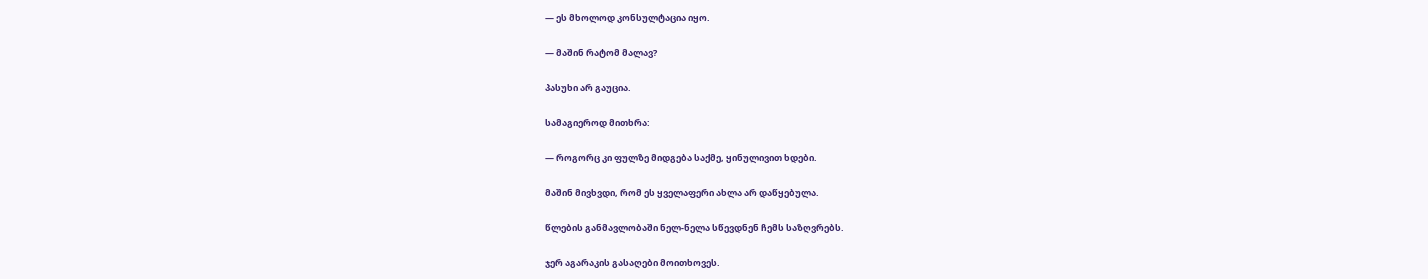— ეს მხოლოდ კონსულტაცია იყო.

— მაშინ რატომ მალავ?

პასუხი არ გაუცია.

სამაგიეროდ მითხრა:

— როგორც კი ფულზე მიდგება საქმე, ყინულივით ხდები.

მაშინ მივხვდი, რომ ეს ყველაფერი ახლა არ დაწყებულა.

წლების განმავლობაში ნელ-ნელა სწევდნენ ჩემს საზღვრებს.

ჯერ აგარაკის გასაღები მოითხოვეს.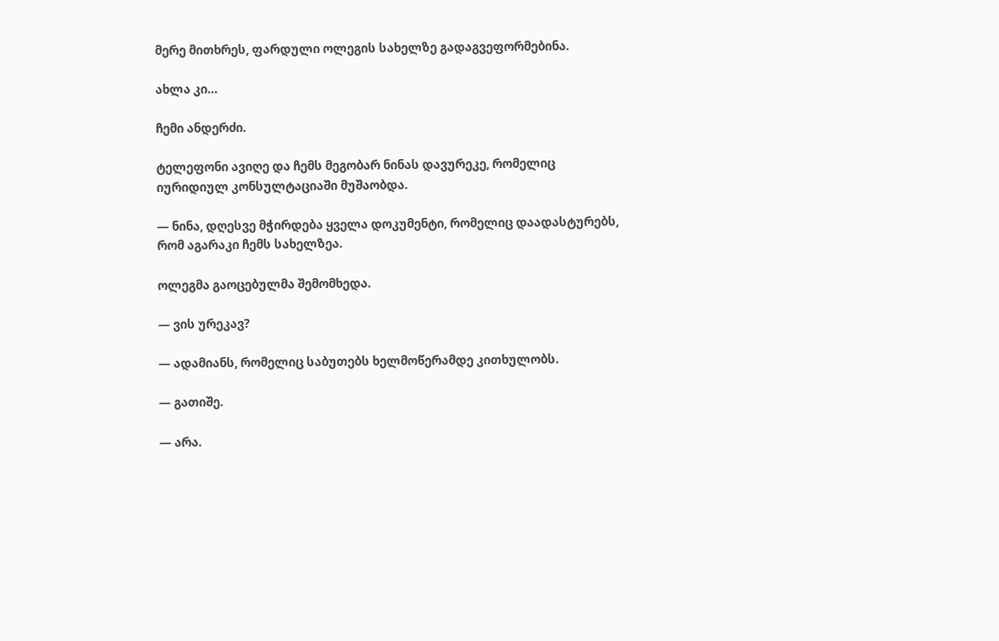მერე მითხრეს, ფარდული ოლეგის სახელზე გადაგვეფორმებინა.

ახლა კი…

ჩემი ანდერძი.

ტელეფონი ავიღე და ჩემს მეგობარ ნინას დავურეკე, რომელიც იურიდიულ კონსულტაციაში მუშაობდა.

— ნინა, დღესვე მჭირდება ყველა დოკუმენტი, რომელიც დაადასტურებს, რომ აგარაკი ჩემს სახელზეა.

ოლეგმა გაოცებულმა შემომხედა.

— ვის ურეკავ?

— ადამიანს, რომელიც საბუთებს ხელმოწერამდე კითხულობს.

— გათიშე.

— არა.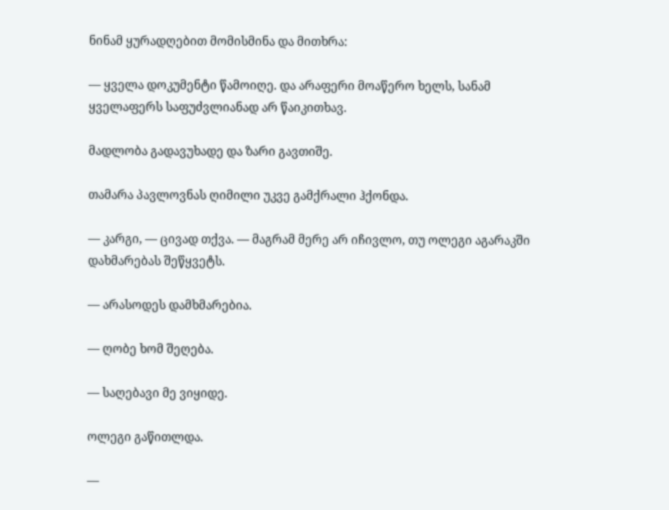ნინამ ყურადღებით მომისმინა და მითხრა:

— ყველა დოკუმენტი წამოიღე. და არაფერი მოაწერო ხელს, სანამ ყველაფერს საფუძვლიანად არ წაიკითხავ.

მადლობა გადავუხადე და ზარი გავთიშე.

თამარა პავლოვნას ღიმილი უკვე გამქრალი ჰქონდა.

— კარგი, — ცივად თქვა. — მაგრამ მერე არ იჩივლო, თუ ოლეგი აგარაკში დახმარებას შეწყვეტს.

— არასოდეს დამხმარებია.

— ღობე ხომ შეღება.

— საღებავი მე ვიყიდე.

ოლეგი გაწითლდა.

—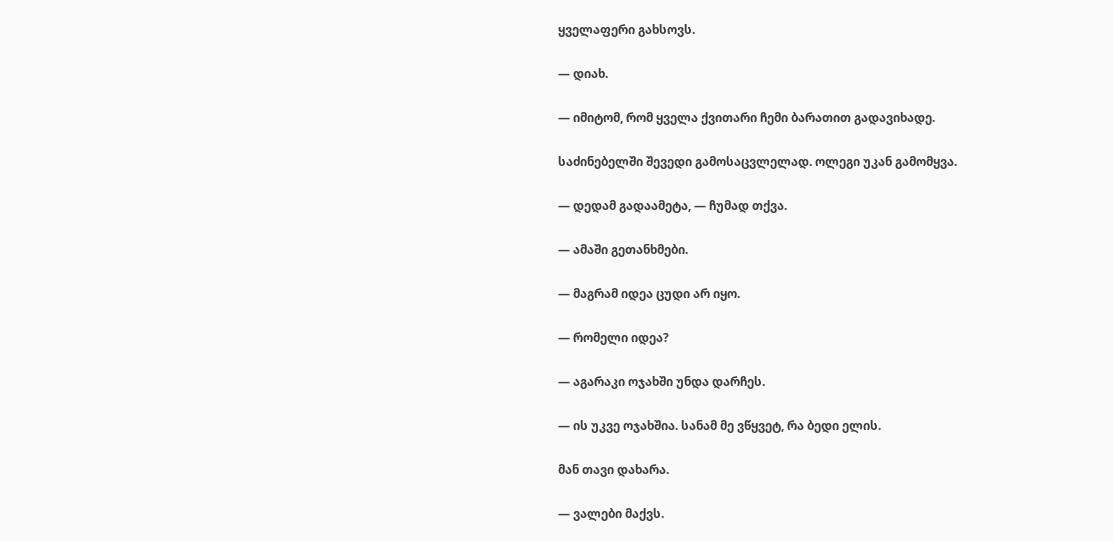ყველაფერი გახსოვს.

— დიახ.

— იმიტომ, რომ ყველა ქვითარი ჩემი ბარათით გადავიხადე.

საძინებელში შევედი გამოსაცვლელად. ოლეგი უკან გამომყვა.

— დედამ გადაამეტა, — ჩუმად თქვა.

— ამაში გეთანხმები.

— მაგრამ იდეა ცუდი არ იყო.

— რომელი იდეა?

— აგარაკი ოჯახში უნდა დარჩეს.

— ის უკვე ოჯახშია. სანამ მე ვწყვეტ, რა ბედი ელის.

მან თავი დახარა.

— ვალები მაქვს.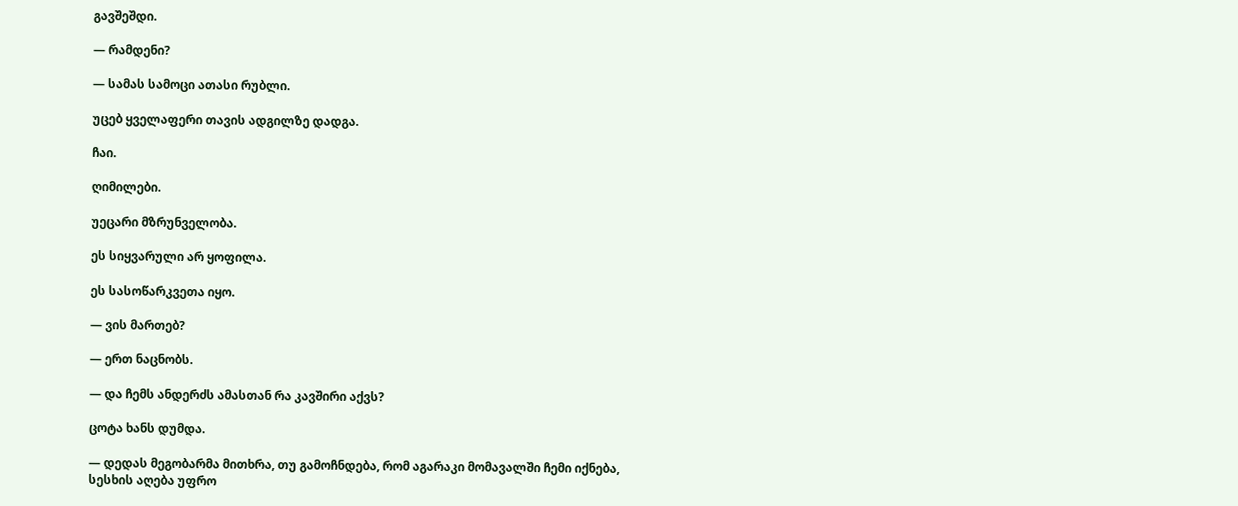გავშეშდი.

— რამდენი?

— სამას სამოცი ათასი რუბლი.

უცებ ყველაფერი თავის ადგილზე დადგა.

ჩაი.

ღიმილები.

უეცარი მზრუნველობა.

ეს სიყვარული არ ყოფილა.

ეს სასოწარკვეთა იყო.

— ვის მართებ?

— ერთ ნაცნობს.

— და ჩემს ანდერძს ამასთან რა კავშირი აქვს?

ცოტა ხანს დუმდა.

— დედას მეგობარმა მითხრა, თუ გამოჩნდება, რომ აგარაკი მომავალში ჩემი იქნება, სესხის აღება უფრო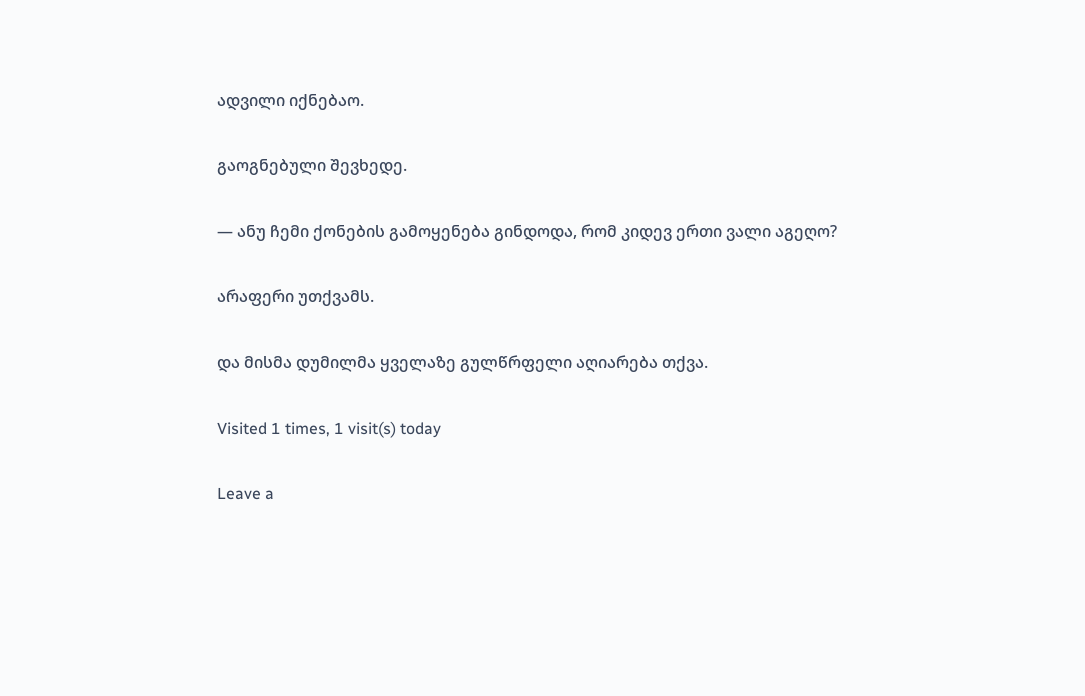ადვილი იქნებაო.

გაოგნებული შევხედე.

— ანუ ჩემი ქონების გამოყენება გინდოდა, რომ კიდევ ერთი ვალი აგეღო?

არაფერი უთქვამს.

და მისმა დუმილმა ყველაზე გულწრფელი აღიარება თქვა.

Visited 1 times, 1 visit(s) today

Leave a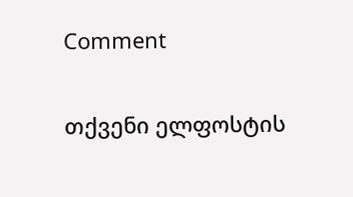Comment

თქვენი ელფოსტის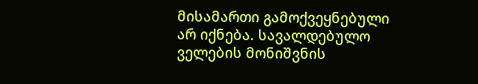მისამართი გამოქვეყნებული არ იქნება. სავალდებულო ველების მონიშვნის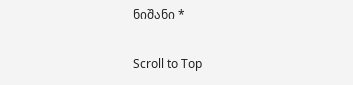ნიშანი *

Scroll to Top